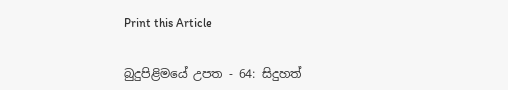Print this Article


බුදුපිළිමයේ උපත - 64: සිදුහත්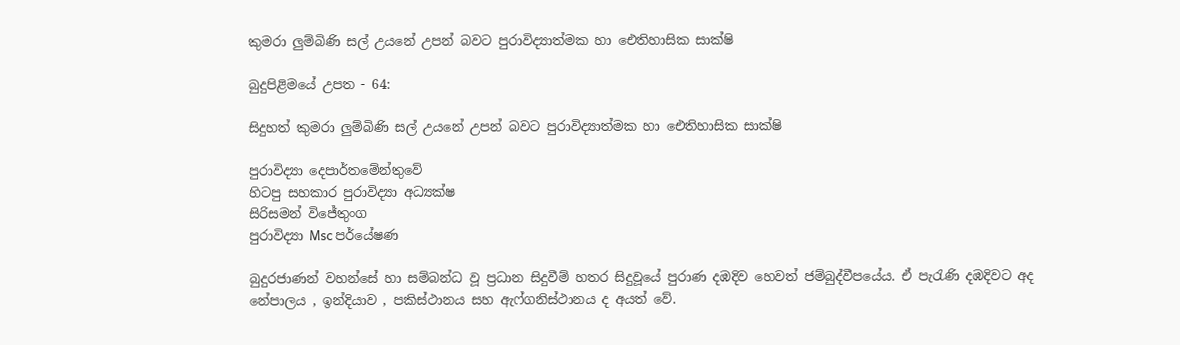කුමරා ලුම්බිණි සල් උයනේ උපන් බවට පුරාවිද්‍යාත්මක හා ඓතිහාසික සාක්ෂි

බුදුපිළිමයේ උපත - 64:

සිදුහත් කුමරා ලුම්බිණි සල් උයනේ උපන් බවට පුරාවිද්‍යාත්මක හා ඓතිහාසික සාක්ෂි

පුරාවිද්‍යා දෙපාර්තමේන්තුවේ
හිටපු සහකාර පුරාවිද්‍යා අධ්‍යක්ෂ
සිරිසමන් විජේතුංග
පුරාවිද්‍යා Msc පර්යේෂණ

බුදුරජාණන් වහන්සේ හා සම්බන්ධ වූ ප්‍රධාන සිදුවීම් හතර සිදුවූයේ පුරාණ දඹදිව හෙවත් ජම්බුද්වීපයේය. ඒ පැරැණි දඹදිවට අද නේපාලය , ඉන්දියාව , පකිස්ථානය සහ ඇෆ්ගනිස්ථානය ද අයත් වේ.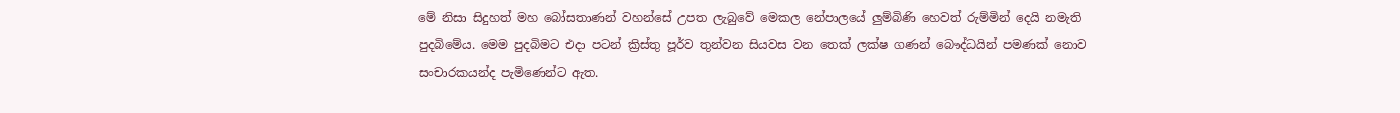මේ නිසා සිදුහත් මහ බෝසතාණන් වහන්සේ උපත ලැබුවේ මෙකල නේපාලයේ ලුම්බිණි හෙවත් රුම්මින් දෙයි නමැති පුදබිමේය. මෙම පුදබිමට එදා පටන් ක්‍රිස්තු පූර්ව තුන්වන සියවස වන තෙක් ලක්ෂ ගණන් බෞද්ධයින් පමණක් නොව සංචාරකයන්ද පැමිණෙන්ට ඇත.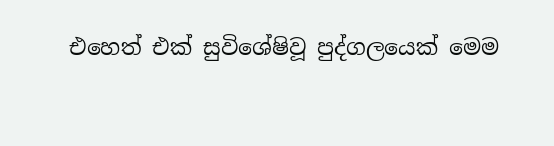එහෙත් එක් සුවිශේෂිවූ පුද්ගලයෙක් මෙම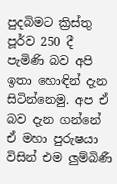පුදබිමට ක්‍රිස්තු පූර්ව 250 දී පැමිණි බව අපි ඉතා හොඳින් දැන සිටින්නෙමු. අප ඒ බව දැන ගන්නේ ඒ මහා පුරුෂයා විසින් එම ලුම්බිණී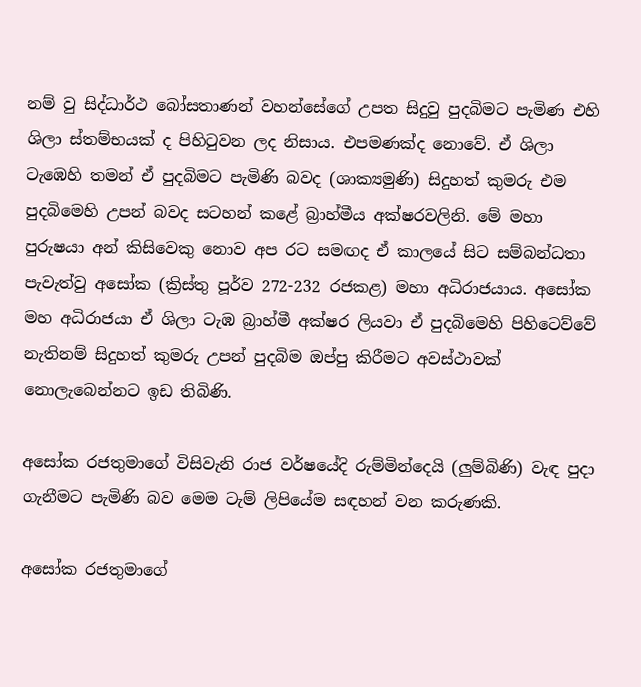නම් වු සිද්ධාර්ථ බෝසතාණන් වහන්සේගේ උපත සිදුවු පුදබිමට පැමිණ එහි ශිලා ස්තම්භයක් ද පිහිටුවන ලද නිසාය. එපමණක්ද නොවේ. ඒ ශිලා ටැඹෙහි තමන් ඒ පුදබිමට පැමිණි බවද (ශාක්‍යමුණි) සිදුහත් කුමරු එම පුදබිමෙහි උපන් බවද සටහන් කළේ බ්‍රාහ්මීය අක්ෂරවලිනි. මේ මහා පුරුෂයා අන් කිසිවෙකු නොව අප රට සමඟද ඒ කාලයේ සිට සම්බන්ධතා පැවැත්වු අසෝක (ක්‍රිස්තු පූර්ව 272-232 රජකළ) මහා අධිරාජයාය. අසෝක මහ අධිරාජයා ඒ ශිලා ටැඹ බ්‍රාහ්මී අක්ෂර ලියවා ඒ පුදබිමෙහි පිහිටෙව්වේ නැතිනම් සිදුහත් කුමරු උපන් පුදබිම ඔප්පු කිරීමට අවස්ථාවක් නොලැබෙන්නට ඉඩ තිබිණි.

අසෝක රජතුමාගේ විසිවැනි රාජ වර්ෂයේදි රුම්මින්දෙයි (ලුම්බිණි) වැඳ පුදා ගැනීමට පැමිණි බව මෙම ටැම් ලිපියේම සඳහන් වන කරුණකි.

අසෝක රජතුමාගේ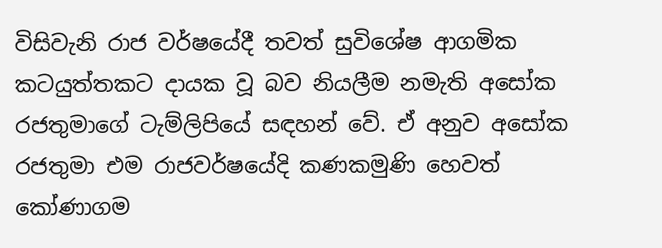විසිවැනි රාජ වර්ෂයේදී තවත් සුවිශේෂ ආගමික කටයුත්තකට දායක වූ බව නියලීම නමැති අසෝක රජතුමාගේ ටැම්ලිපියේ සඳහන් වේ. ඒ අනුව අසෝක රජතුමා එම රාජවර්ෂයේදි කණකමුණි හෙවත් කෝණාගම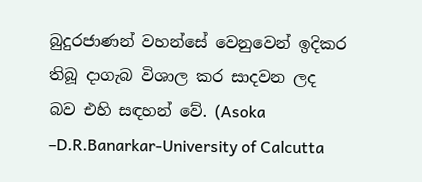බුදුරජාණන් වහන්සේ වෙනුවෙන් ඉදිකර තිබූ දාගැබ විශාල කර සාදවන ලද බව එහි සඳහන් වේ. (Asoka –D.R.Banarkar-University of Calcutta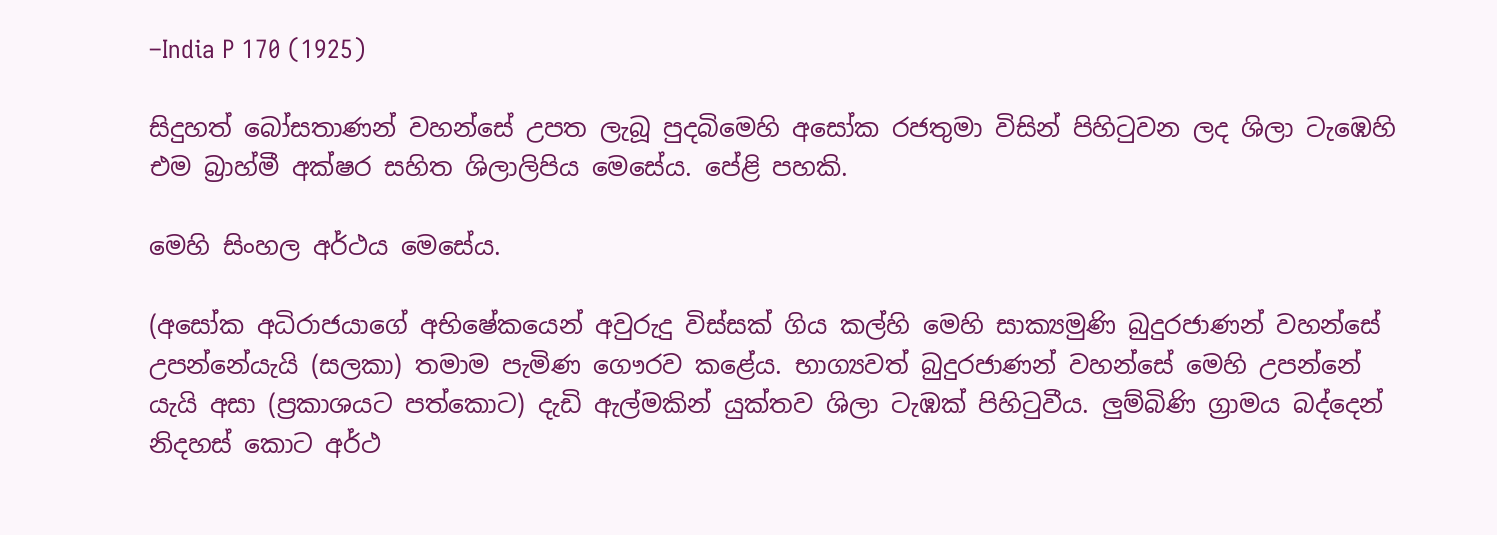–India P 170 (1925)

සිදුහත් බෝසතාණන් වහන්සේ උපත ලැබූ පුදබිමෙහි අසෝක රජතුමා විසින් පිහිටුවන ලද ශිලා ටැඹෙහි එම බ්‍රාහ්මී අක්ෂර සහිත ශිලාලිපිය මෙසේය. පේළි පහකි.

මෙහි සිංහල අර්ථය මෙසේය.

(අසෝක අධිරාජයාගේ අභිෂේකයෙන් අවුරුදු විස්සක් ගිය කල්හි මෙහි සාක්‍යමුණි බුදුරජාණන් වහන්සේ උපන්නේයැයි (සලකා) තමාම පැමිණ ගෞරව කළේය. භාග්‍යවත් බුදුරජාණන් වහන්සේ මෙහි උපන්නේ යැයි අසා (ප්‍රකාශයට පත්කොට) දැඩි ඇල්මකින් යුක්තව ශිලා ටැඹක් පිහිටුවීය. ලුම්බිණි ග්‍රාමය බද්දෙන් නිදහස් කොට අර්ථ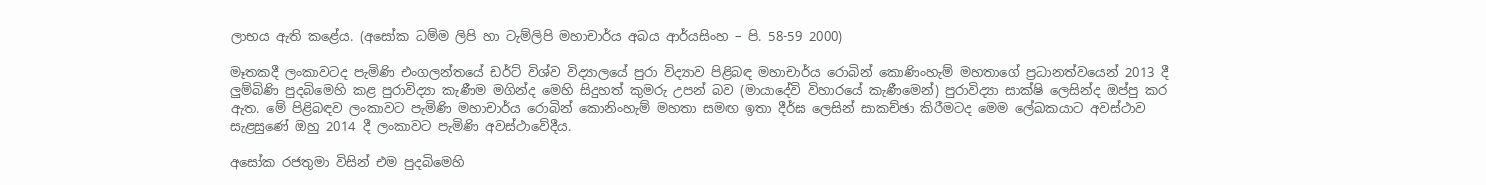ලාභය ඇති කළේය. (අසෝක ධම්ම ලිපි හා ටැම්ලිපි මහාචාර්ය අබය ආර්යසිංහ – පි. 58-59 2000)

මෑතකදී ලංකාවටද පැමිණි එංගලන්තයේ ඩර්ට් විශ්ව විද්‍යාලයේ පුරා විද්‍යාව පිළිබඳ මහාචාර්ය රොබින් කොණිංහැම් මහතාගේ ප්‍රධානත්වයෙන් 2013 දී ලුම්බිණි පුදබිමෙහි කළ පුරාවිද්‍යා කැණීම මගින්ද මෙහි සිදුහත් කුමරු උපන් බව (මායාදේවි විහාරයේ කැණීමෙන්) පුරාවිද්‍යා සාක්ෂි ලෙසින්ද ඔප්පු කර ඇත. මේ පිළිබඳව ලංකාවට පැමිණි මහාචාර්ය රොබින් කොනිංහැම් මහතා සමඟ ඉතා දීර්ඝ ලෙසින් සාකච්ඡා කිරීමටද මෙම ලේඛකයාට අවස්ථාව සැළසුණේ ඔහු 2014 දී ලංකාවට පැමිණි අවස්ථාවේදීය.

අසෝක රජතුමා විසින් එම පුදබිමෙහි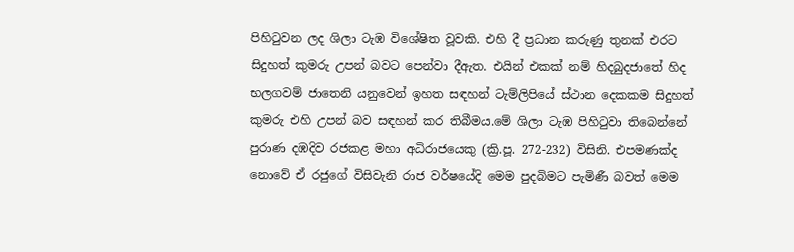පිහිටුවන ලද ශිලා ටැඹ විශේෂිත වූවකි. එහි දී ප්‍රධාන කරුණු තුනක් එරට සිදුහත් කුමරු උපන් බවට පෙන්වා දීඇත. එයින් එකක් නම් හිදබුදජාතේ හිද භලගවම් ජාතෙනි යනුවෙන් ඉහත සඳහන් ටැම්ලිපියේ ස්ථාන දෙකකම සිදුහත් කුමරු එහි උපන් බව සඳහන් කර තිබීමය.මේ ශිලා ටැඹ පිහිටුවා තිබෙන්නේ පුරාණ දඹදිව රජකළ මහා අධිරාජයෙකු (ක්‍රි.පූ. 272-232) විසිනි. එපමණක්ද නොවේ ඒ රජුගේ විසිවැනි රාජ වර්ෂයේදි මෙම පුදබිමට පැමිණී බවත් මෙම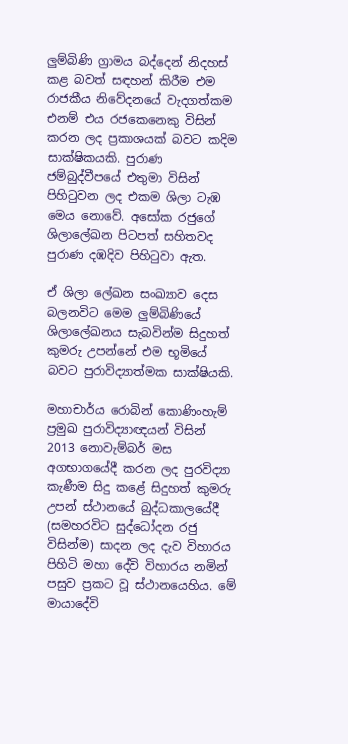ලුම්බිණි ග්‍රාමය බද්දෙන් නිදහස් කළ බවත් සඳහන් කිරීම එම රාජකීය නිවේදනයේ වැදගත්කම එනම් එය රජකෙනෙකු විසින් කරන ලද ප්‍රකාශයක් බවට කදිම සාක්ෂිකයකි. පුරාණ ජම්බුද්වීපයේ එතුමා විසින් පිහිටුවන ලද එකම ශිලා ටැඹ මෙය නොවේ. අසෝක රජුගේ ශිලාලේඛන පිටපත් සහිතවද පුරාණ දඹදිව පිහිටුවා ඇත.

ඒ ශිලා ලේඛන සංඛ්‍යාව දෙස බලනවිට මෙම ලුම්බිණියේ ශිලාලේඛනය සැබවින්ම සිදුහත් කුමරු උපන්නේ එම භූමියේ බවට පුරාවිද්‍යාත්මක සාක්ෂියකි.

මහාචාර්ය රොබින් කොණිංහැම් ප්‍රමුඛ පුරාවිද්‍යාඥයන් විසින් 2013 නොවැම්බර් මස අගභාගයේදී කරන ලද පුරවිද්‍යා කැණීම සිදු කළේ සිදුහත් කුමරු උපන් ස්ථානයේ බුද්ධකාලයේදී (සමහරවිට සුද්ධෝදන රජු විසින්ම) සාදන ලද දැව විහාරය පිහිටි මහා දේවි විහාරය නමින් පසුව ප්‍රකට වූ ස්ථානයෙහිය. මේ මායාදේවි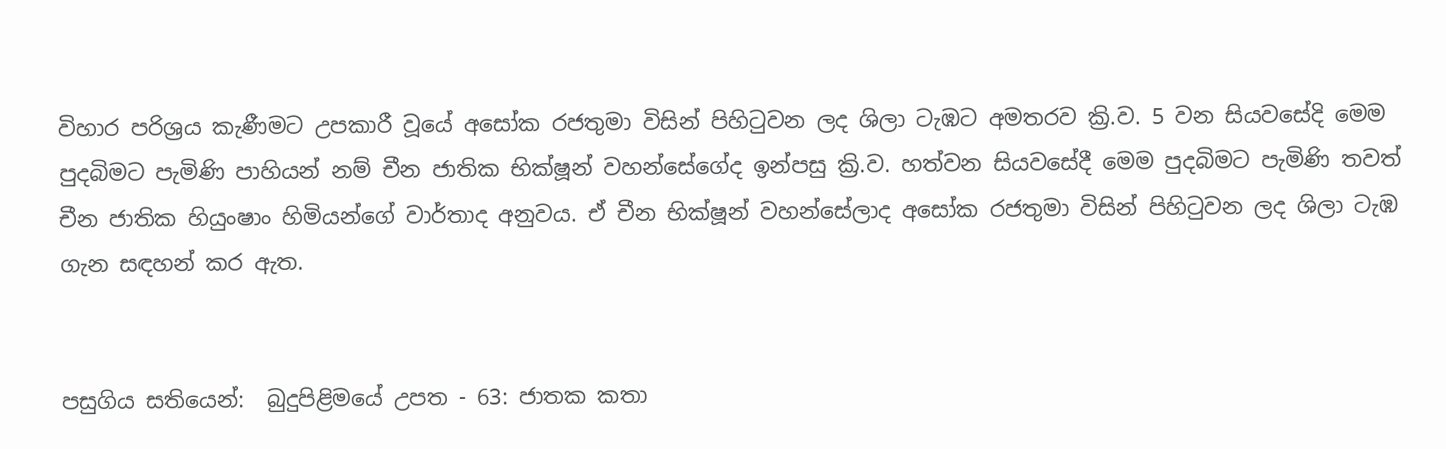විහාර පරිශ්‍රය කැණීමට උපකාරී වූයේ අසෝක රජතුමා විසින් පිහිටුවන ලද ශිලා ටැඹට අමතරව ක්‍රි.ව. 5 වන සියවසේදි මෙම පුදබිමට පැමිණි පාහියන් නම් චීන ජාතික භික්ෂූන් වහන්සේගේද ඉන්පසු ක්‍රි.ව. හත්වන සියවසේදී මෙම පුදබිමට පැමිණි තවත් චීන ජාතික හියුංෂාං හිමියන්ගේ වාර්තාද අනුවය. ඒ චීන භික්ෂූන් වහන්සේලාද අසෝක රජතුමා විසින් පිහිටුවන ලද ශිලා ටැඹ ගැන සඳහන් කර ඇත.


පසුගිය සතියෙන්:  බුදුපිළිමයේ උපත - 63: ජාතක කතා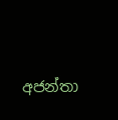අජන්තා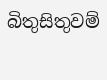බිතුසිතුවම්